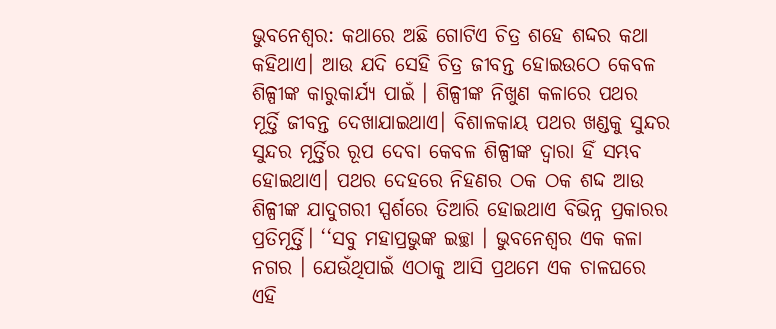ଭୁବନେଶ୍ବର: କଥାରେ ଅଛି ଗୋଟିଏ ଚିତ୍ର ଶହେ ଶଦ୍ଦର କଥା କହିଥାଏ। ଆଉ ଯଦି ସେହି ଚିତ୍ର ଜୀବନ୍ତ ହୋଇଉଠେ କେବଳ ଶିଳ୍ପୀଙ୍କ କାରୁକାର୍ଯ୍ୟ ପାଇଁ । ଶିଳ୍ପୀଙ୍କ ନିଖୁଣ କଳାରେ ପଥର ମୂର୍ତ୍ତି ଜୀବନ୍ତ ଦେଖାଯାଇଥାଏ। ବିଶାଳକାୟ ପଥର ଖଣ୍ଡକୁ ସୁନ୍ଦର ସୁନ୍ଦର ମୂର୍ତ୍ତିର ରୂପ ଦେବା କେବଳ ଶିଳ୍ପୀଙ୍କ ଦ୍ୱାରା ହିଁ ସମ୍ଭବ ହୋଇଥାଏ। ପଥର ଦେହରେ ନିହଣର ଠକ ଠକ ଶଦ୍ଦ ଆଉ ଶିଳ୍ପୀଙ୍କ ଯାଦୁଗରୀ ସ୍ପର୍ଶରେ ତିଆରି ହୋଇଥାଏ ବିଭିନ୍ନ ପ୍ରକାରର ପ୍ରତିମୂର୍ତ୍ତି। ‘‘ସବୁ ମହାପ୍ରଭୁଙ୍କ ଇଚ୍ଛା । ଭୁବନେଶ୍ଵର ଏକ କଳା ନଗର । ଯେଉଁଥିପାଇଁ ଏଠାକୁ ଆସି ପ୍ରଥମେ ଏକ ଚାଳଘରେ ଏହି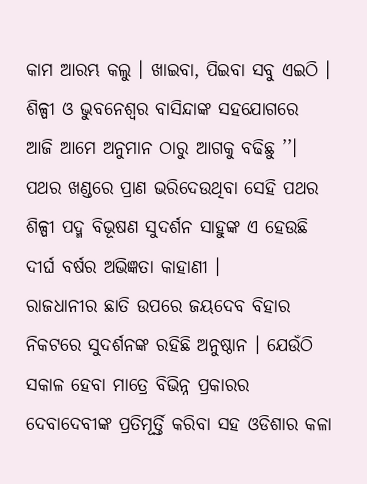କାମ ଆରମ୍ଭ କଲୁ । ଖାଇବା, ପିଇବା ସବୁ ଏଇଠି । ଶିଳ୍ପୀ ଓ ଭୁବନେଶ୍ବର ବାସିନ୍ଦାଙ୍କ ସହଯୋଗରେ ଆଜି ଆମେ ଅନୁମାନ ଠାରୁ ଆଗକୁ ବଢିଛୁ ’’। ପଥର ଖଣ୍ଡରେ ପ୍ରାଣ ଭରିଦେଉଥିବା ସେହି ପଥର ଶିଳ୍ପୀ ପଦ୍ମ ବିଭୂଷଣ ସୁଦର୍ଶନ ସାହୁଙ୍କ ଏ ହେଉଛି ଦୀର୍ଘ ବର୍ଷର ଅଭିଜ୍ଞତା କାହାଣୀ ।
ରାଜଧାନୀର ଛାତି ଉପରେ ଜୟଦେବ ବିହାର ନିକଟରେ ସୁଦର୍ଶନଙ୍କ ରହିଛି ଅନୁଷ୍ଠାନ । ଯେଉଁଠି ସକାଳ ହେବା ମାତ୍ରେ ବିଭିନ୍ନ ପ୍ରକାରର ଦେବାଦେବୀଙ୍କ ପ୍ରତିମୂର୍ତ୍ତି କରିବା ସହ ଓଡିଶାର କଳା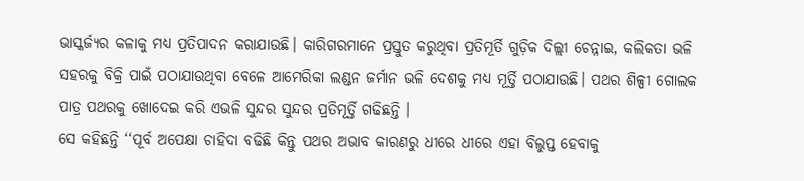ଭାସ୍କର୍ଜ୍ୟର କଳାକୁ ମଧ୍ୟ ପ୍ରତିପାଦନ କରାଯାଉଛି। କାରିଗରମାନେ ପ୍ରସ୍ତୁତ କରୁଥିବା ପ୍ରତିମୂର୍ତି ଗୁଡ଼ିକ ଦିଲ୍ଲୀ ଚେନ୍ନାଇ, କଲିକତା ଭଳି ସହରକୁ ବିକ୍ରି ପାଇଁ ପଠାଯାଉଥିବା ବେଳେ ଆମେରିକା ଲଣ୍ଡନ ଜର୍ମାନ ଭଳି ଦେଶକୁ ମଧ୍ୟ ମୂର୍ତ୍ତି ପଠାଯାଉଛି। ପଥର ଶିଳ୍ପୀ ଗୋଲକ ପାତ୍ର ପଥରକୁ ଖୋଦେଇ କରି ଏଭଳି ସୁନ୍ଦର ସୁନ୍ଦର ପ୍ରତିମୂର୍ତ୍ତି ଗଢିଛନ୍ତି ।
ସେ କହିଛନ୍ତି ‘‘ପୂର୍ବ ଅପେକ୍ଷା ଚାହିଦା ବଢିଛି କିନ୍ତୁ ପଥର ଅଭାବ କାରଣରୁ ଧୀରେ ଧୀରେ ଏହା ବିଲୁପ୍ତ ହେବାକୁ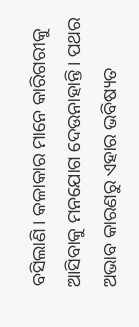ବସିଲାଣି। କଳାକାର ମାନେ କାରିଗରୀକୁ ଆସିବାକୁ ମନଯୋଗ ଦେଉନାହାନ୍ତି। ପଥର ଅଭାବ କାରଣରୁ ଏହାର ଭବିଷ୍ୟତ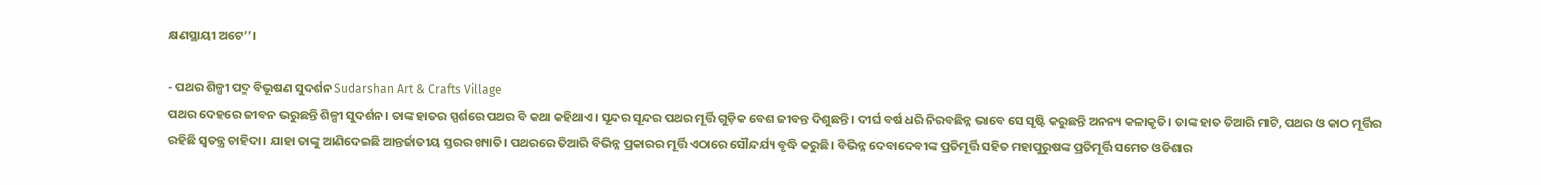କ୍ଷଣସ୍ଥାୟୀ ଅଟେ’’।

- ପଥର ଶିଳ୍ପୀ ପଦ୍ମ ବିଭୂଷଣ ସୁଦର୍ଶନ Sudarshan Art & Crafts Village
ପଥର ଦେହରେ ଜୀବନ ଭରୁଛନ୍ତି ଶିଳ୍ପୀ ସୁଦର୍ଶନ। ତାଙ୍କ ହାତର ସ୍ପର୍ଶରେ ପଥର ବି କଥା କହିଥାଏ। ସୂନ୍ଦର ସୂନ୍ଦର ପଥର ମୂର୍ତ୍ତି ଗୁଡ଼ିକ ବେଶ ଜୀବନ୍ତ ଦିଶୁଛନ୍ତି। ଦୀର୍ଘ ବର୍ଷ ଧରି ନିରବଛିନ୍ନ ଭାବେ ସେ ସୃଷ୍ଟି କରୁଛନ୍ତି ଅନନ୍ୟ କଳାକୃତି। ତାଙ୍କ ହାତ ତିଆରି ମାଟି, ପଥର ଓ କାଠ ମୂର୍ତ୍ତିର ରହିଛି ସ୍ୱତନ୍ତ୍ର ଚାହିଦା। ଯାହା ତାଙ୍କୁ ଆଣିଦେଇଛି ଆନ୍ତର୍ଜାତୀୟ ସ୍ତରର ଖ୍ୟାତି। ପଥରରେ ତିଆରି ବିଭିନ୍ନ ପ୍ରକାରର ମୂର୍ତ୍ତି ଏଠାରେ ସୌନ୍ଦର୍ଯ୍ୟ ବୃଦ୍ଧି କରୁଛି। ବିଭିନ୍ନ ଦେବାଦେବୀଙ୍କ ପ୍ରତିମୂର୍ତ୍ତି ସହିତ ମହାପୁରୁଷଙ୍କ ପ୍ରତିମୂର୍ତ୍ତି ସମେତ ଓଡିଶାର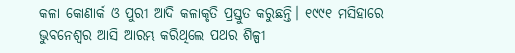କଳା କୋଣାର୍କ ଓ ପୁରୀ ଆଦି କଳାକୃତି ପ୍ରସ୍ତୁତ କରୁଛନ୍ତି। ୧୯୯୧ ମସିହାରେ ଭୁବନେଶ୍ଵର ଆସି ଆରମ୍ଭ କରିଥିଲେ ପଥର ଶିଳ୍ପୀ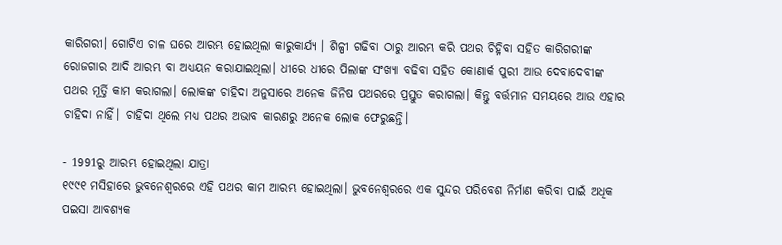କାରିଗରୀ। ଗୋଟିଏ ଚାଳ ଘରେ ଆରମ୍ଭ ହୋଇଥିଲା କାରୁକାର୍ଯ୍ୟ । ଶିଳ୍ପୀ ଗଢିବା ଠାରୁ ଆରମ୍ଭ କରି ପଥର ଚିହ୍ନିବା ସହିତ କାରିଗରୀଙ୍କ ରୋଜଗାର ଆଦି ଆରମ୍ଭ ବା ଅଧ୍ୟୟନ କରାଯାଇଥିଲା। ଧୀରେ ଧୀରେ ପିଲାଙ୍କ ସଂଖ୍ୟା ବଢିବା ସହିତ କୋଣାର୍କ ପୁରୀ ଆଉ ଦେବାଦେବୀଙ୍କ ପଥର ମୂର୍ତ୍ତି କାମ କରାଗଲା। ଲୋକଙ୍କ ଚାହିଦା ଅନୁସାରେ ଅନେକ ଜିନିଷ ପଥରରେ ପ୍ରସ୍ତୁତ କରାଗଲା। କିନ୍ତୁ ବର୍ତ୍ତମାନ ସମୟରେ ଆଉ ଏହାର ଚାହିଦା ନାହିଁ। ଚାହିଦା ଥିଲେ ମଧ୍ୟ ପଥର ଅଭାବ କାରଣରୁ ଅନେକ ଲୋକ ଫେରୁଛନ୍ତି।

- 1991ରୁ ଆରମ୍ଭ ହୋଇଥିଲା ଯାତ୍ରା
୧୯୯୧ ମସିହାରେ ଭୁବନେଶ୍ବରରେ ଏହି ପଥର କାମ ଆରମ୍ଭ ହୋଇଥିଲା। ଭୁବନେଶ୍ବରରେ ଏକ ସୁନ୍ଦର ପରିବେଶ ନିର୍ମାଣ କରିବା ପାଇଁ ଅଧିକ ପଇସା ଆବଶ୍ୟକ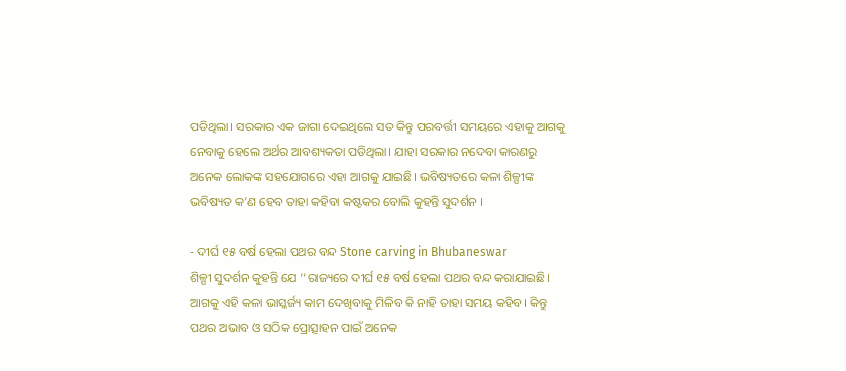ପଡିଥିଲା। ସରକାର ଏକ ଜାଗା ଦେଇଥିଲେ ସତ କିନ୍ତୁ ପରବର୍ତ୍ତୀ ସମୟରେ ଏହାକୁ ଆଗକୁ ନେବାକୁ ହେଲେ ଅର୍ଥର ଆବଶ୍ୟକତା ପଡିଥିଲା। ଯାହା ସରକାର ନଦେବା କାରଣରୁ ଅନେକ ଲୋକଙ୍କ ସହଯୋଗରେ ଏହା ଆଗକୁ ଯାଇଛି। ଭବିଷ୍ୟତରେ କଳା ଶିଳ୍ପୀଙ୍କ ଭବିଷ୍ୟତ କ’ଣ ହେବ ତାହା କହିବା କଷ୍ଟକର ବୋଲି କୁହନ୍ତି ସୁଦର୍ଶନ ।

- ଦୀର୍ଘ ୧୫ ବର୍ଷ ହେଲା ପଥର ବନ୍ଦ Stone carving in Bhubaneswar
ଶିଳ୍ପୀ ସୁଦର୍ଶନ କୁହନ୍ତି ଯେ ‘‘ରାଜ୍ୟରେ ଦୀର୍ଘ ୧୫ ବର୍ଷ ହେଲା ପଥର ବନ୍ଦ କରାଯାଇଛି। ଆଗକୁ ଏହି କଳା ଭାସ୍କର୍ଜ୍ୟ କାମ ଦେଖିବାକୁ ମିଳିବ କି ନାହି ତାହା ସମୟ କହିବ। କିନ୍ତୁ ପଥର ଅଭାବ ଓ ସଠିକ ପ୍ରୋତ୍ସାହନ ପାଇଁ ଅନେକ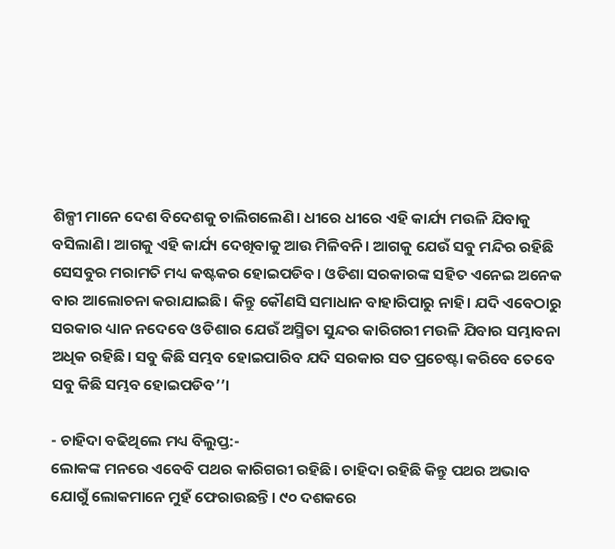ଶିଳ୍ପୀ ମାନେ ଦେଶ ବିଦେଶକୁ ଚାଲିଗଲେଣି। ଧୀରେ ଧୀରେ ଏହି କାର୍ଯ୍ୟ ମଉଳି ଯିବାକୁ ବସିଲାଣି। ଆଗକୁ ଏହି କାର୍ଯ୍ୟ ଦେଖିବାକୁ ଆଉ ମିଳିବନି। ଆଗକୁ ଯେଉଁ ସବୁ ମନ୍ଦିର ରହିଛି ସେସବୁର ମରାମତି ମଧ୍ୟ କଷ୍ଟକର ହୋଇପଡିବ। ଓଡିଶା ସରକାରଙ୍କ ସହିତ ଏନେଇ ଅନେକ ବାର ଆଲୋଚନା କରାଯାଇଛି। କିନ୍ତୁ କୌଣସି ସମାଧାନ ବାହାରିପାରୁ ନାହି। ଯଦି ଏବେଠାରୁ ସରକାର ଧ୍ୟାନ ନଦେବେ ଓଡିଶାର ଯେଉଁ ଅସ୍ମିତା ସୁନ୍ଦର କାରିଗରୀ ମଉଳି ଯିବାର ସମ୍ଭାବନା ଅଧିକ ରହିଛି। ସବୁ କିଛି ସମ୍ଭବ ହୋଇପାରିବ ଯଦି ସରକାର ସତ ପ୍ରଚେଷ୍ଟା କରିବେ ତେବେ ସବୁ କିଛି ସମ୍ଭବ ହୋଇପଡିବ’’।

- ଚାହିଦା ବଢିଥିଲେ ମଧ୍ୟ ବିଲୁପ୍ତ:-
ଲୋକଙ୍କ ମନରେ ଏବେବି ପଥର କାରିଗରୀ ରହିଛି। ଚାହିଦା ରହିଛି କିନ୍ତୁ ପଥର ଅଭାବ ଯୋଗୁଁ ଲୋକମାନେ ମୁହଁ ଫେରାଉଛନ୍ତି। ୯୦ ଦଶକରେ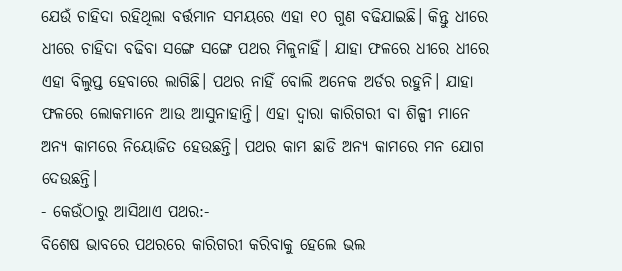ଯେଉଁ ଚାହିଦା ରହିଥିଲା ବର୍ତ୍ତମାନ ସମୟରେ ଏହା ୧୦ ଗୁଣ ବଢିଯାଇଛି। କିନ୍ତୁ ଧୀରେ ଧୀରେ ଚାହିଦା ବଢିବା ସଙ୍ଗେ ସଙ୍ଗେ ପଥର ମିଳୁନାହିଁ। ଯାହା ଫଳରେ ଧୀରେ ଧୀରେ ଏହା ବିଲୁପ୍ତ ହେବାରେ ଲାଗିଛି। ପଥର ନାହିଁ ବୋଲି ଅନେକ ଅର୍ଡର ରହୁନି। ଯାହା ଫଳରେ ଲୋକମାନେ ଆଉ ଆସୁନାହାନ୍ତି। ଏହା ଦ୍ଵାରା କାରିଗରୀ ବା ଶିଳ୍ପୀ ମାନେ ଅନ୍ୟ କାମରେ ନିୟୋଜିତ ହେଉଛନ୍ତି। ପଥର କାମ ଛାଡି ଅନ୍ୟ କାମରେ ମନ ଯୋଗ ଦେଉଛନ୍ତି।
- କେଉଁଠାରୁ ଆସିଥାଏ ପଥର:-
ବିଶେଷ ଭାବରେ ପଥରରେ କାରିଗରୀ କରିବାକୁ ହେଲେ ଭଲ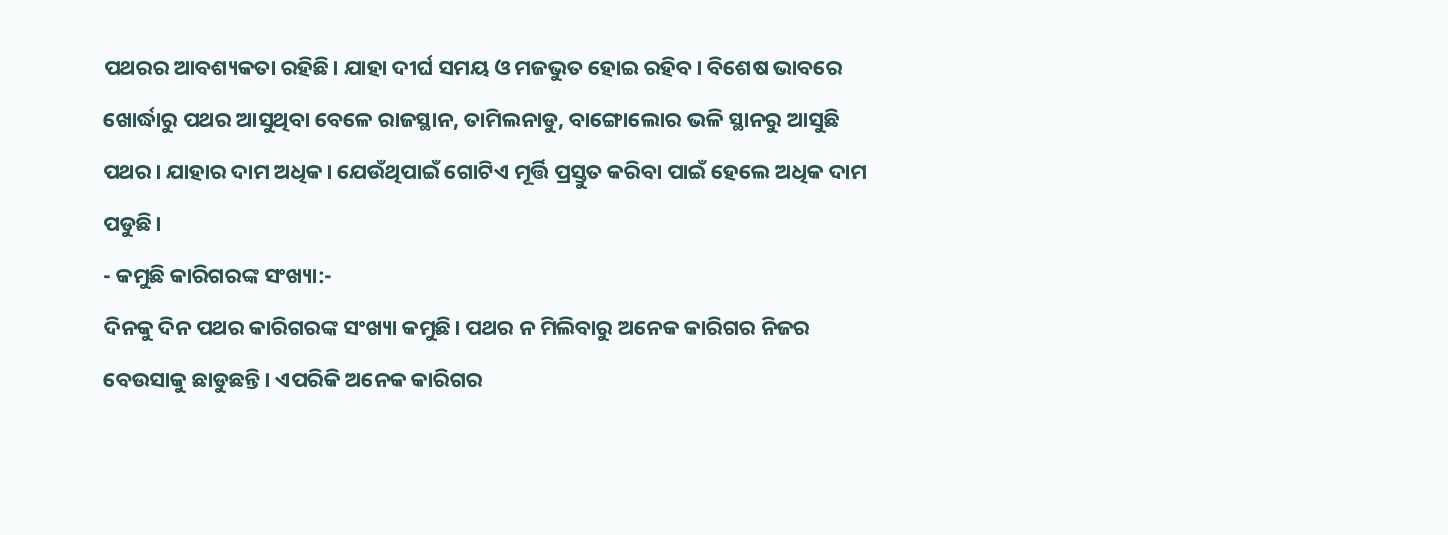ପଥରର ଆବଶ୍ୟକତା ରହିଛି। ଯାହା ଦୀର୍ଘ ସମୟ ଓ ମଜଭୁତ ହୋଇ ରହିବ। ବିଶେଷ ଭାବରେ ଖୋର୍ଦ୍ଧାରୁ ପଥର ଆସୁଥିବା ବେଳେ ରାଜସ୍ଥାନ, ତାମିଲନାଡୁ, ବାଙ୍ଗୋଲୋର ଭଳି ସ୍ଥାନରୁ ଆସୁଛି ପଥର। ଯାହାର ଦାମ ଅଧିକ। ଯେଉଁଥିପାଇଁ ଗୋଟିଏ ମୂର୍ତ୍ତି ପ୍ରସ୍ତୁତ କରିବା ପାଇଁ ହେଲେ ଅଧିକ ଦାମ ପଡୁଛି।
- କମୁଛି କାରିଗରଙ୍କ ସଂଖ୍ୟା:-
ଦିନକୁ ଦିନ ପଥର କାରିଗରଙ୍କ ସଂଖ୍ୟା କମୁଛି। ପଥର ନ ମିଲିବାରୁ ଅନେକ କାରିଗର ନିଜର ବେଉସାକୁ ଛାଡୁଛନ୍ତି। ଏପରିକି ଅନେକ କାରିଗର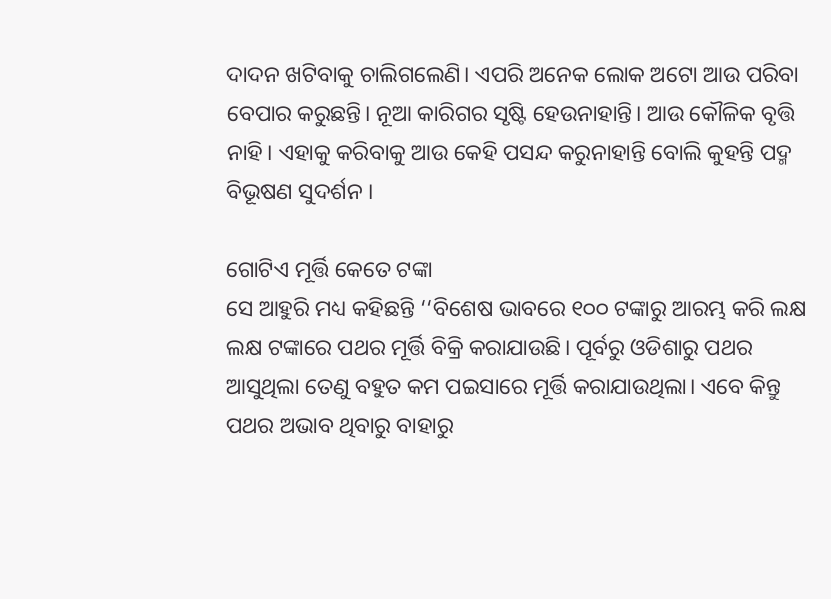ଦାଦନ ଖଟିବାକୁ ଚାଲିଗଲେଣି। ଏପରି ଅନେକ ଲୋକ ଅଟୋ ଆଉ ପରିବା ବେପାର କରୁଛନ୍ତି। ନୂଆ କାରିଗର ସୃଷ୍ଟି ହେଉନାହାନ୍ତି। ଆଉ କୌଳିକ ବୃତ୍ତି ନାହି। ଏହାକୁ କରିବାକୁ ଆଉ କେହି ପସନ୍ଦ କରୁନାହାନ୍ତି ବୋଲି କୁହନ୍ତି ପଦ୍ମ ବିଭୂଷଣ ସୁଦର୍ଶନ ।

ଗୋଟିଏ ମୂର୍ତ୍ତି କେତେ ଟଙ୍କା
ସେ ଆହୁରି ମଧ୍ୟ କହିଛନ୍ତି ‘‘ବିଶେଷ ଭାବରେ ୧୦୦ ଟଙ୍କାରୁ ଆରମ୍ଭ କରି ଲକ୍ଷ ଲକ୍ଷ ଟଙ୍କାରେ ପଥର ମୂର୍ତ୍ତି ବିକ୍ରି କରାଯାଉଛି। ପୂର୍ବରୁ ଓଡିଶାରୁ ପଥର ଆସୁଥିଲା ତେଣୁ ବହୁତ କମ ପଇସାରେ ମୂର୍ତ୍ତି କରାଯାଉଥିଲା। ଏବେ କିନ୍ତୁ ପଥର ଅଭାବ ଥିବାରୁ ବାହାରୁ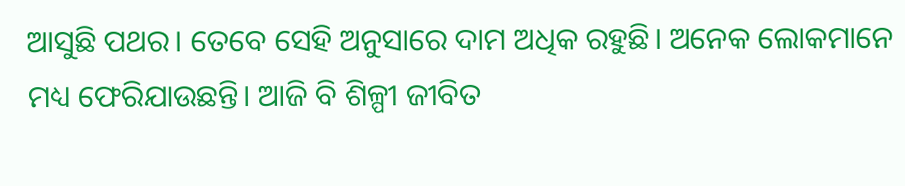ଆସୁଛି ପଥର। ତେବେ ସେହି ଅନୁସାରେ ଦାମ ଅଧିକ ରହୁଛି। ଅନେକ ଲୋକମାନେ ମଧ୍ୟ ଫେରିଯାଉଛନ୍ତି। ଆଜି ବି ଶିଳ୍ପୀ ଜୀବିତ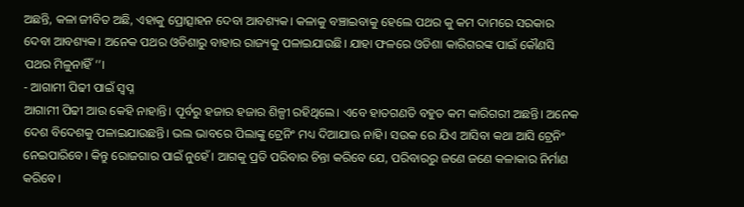ଅଛନ୍ତି, କଳା ଜୀବିତ ଅଛି, ଏହାକୁ ପ୍ରୋତ୍ସାହନ ଦେବା ଆବଶ୍ୟକ। କଳାକୁ ବଞ୍ଚାଇବାକୁ ହେଲେ ପଥର କୁ କମ ଦାମରେ ସରକାର ଦେବା ଆବଶ୍ୟକ। ଅନେକ ପଥର ଓଡିଶାରୁ ବାହାର ରାଜ୍ୟକୁ ପଳାଇଯାଉଛି। ଯାହା ଫଳରେ ଓଡିଶା କାରିଗରଙ୍କ ପାଇଁ କୌଣସି ପଥର ମିଳୁନାହିଁ’’।
- ଆଗାମୀ ପିଢୀ ପାଇଁ ସ୍ଵପ୍ନ
ଆଗାମୀ ପିଢୀ ଆଉ କେହି ନାହାନ୍ତି। ପୂର୍ବରୁ ହଜାର ହଜାର ଶିଳ୍ପୀ ରହିଥିଲେ। ଏବେ ହାତଗଣତି ବହୁତ କମ କାରିଗରୀ ଅଛନ୍ତି। ଅନେକ ଦେଶ ବିଦେଶକୁ ପଳାଇଯାଉଛନ୍ତି। ଭଲ ଭାବରେ ପିଲାଙ୍କୁ ଟ୍ରେନିଂ ମଧ୍ୟ ଦିଆଯାଊ ନାହି। ସଉକ ରେ ଯିଏ ଆସିବା କଥା ଆସି ଟ୍ରେନିଂ ନେଇପାରିବେ। କିନ୍ତୁ ରୋଜଗାର ପାଇଁ ନୁହେଁ। ଆଗକୁ ପ୍ରତି ପରିବାର ଚିନ୍ତା କରିବେ ଯେ, ପରିବାରରୁ ଜଣେ ଜଣେ କଳାକାର ନିର୍ମାଣ କରିବେ।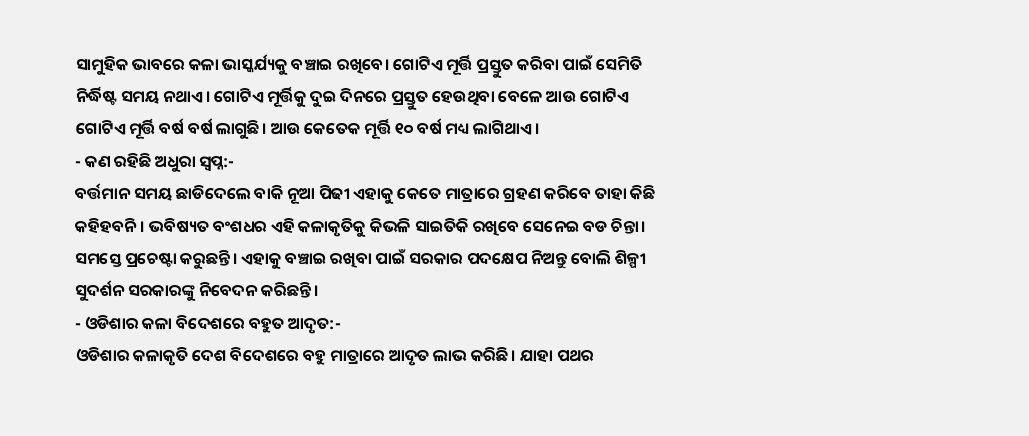ସାମୁହିକ ଭାବରେ କଳା ଭାସ୍କର୍ଯ୍ୟକୁ ବଞ୍ଚାଇ ରଖିବେ। ଗୋଟିଏ ମୂର୍ତ୍ତି ପ୍ରସ୍ତୁତ କରିବା ପାଇଁ ସେମିତି ନିର୍ଦ୍ଧିଷ୍ଟ ସମୟ ନଥାଏ। ଗୋଟିଏ ମୂର୍ତ୍ତିକୁ ଦୁଇ ଦିନରେ ପ୍ରସ୍ତୁତ ହେଉଥିବା ବେଳେ ଆଉ ଗୋଟିଏ ଗୋଟିଏ ମୂର୍ତ୍ତି ବର୍ଷ ବର୍ଷ ଲାଗୁଛି। ଆଉ କେତେକ ମୂର୍ତ୍ତି ୧୦ ବର୍ଷ ମଧ୍ୟ ଲାଗିଥାଏ।
- କଣ ରହିଛି ଅଧୁରା ସ୍ଵପ୍ନ:-
ବର୍ତ୍ତମାନ ସମୟ ଛାଡିଦେଲେ ବାକି ନୂଆ ପିଢୀ ଏହାକୁ କେତେ ମାତ୍ରାରେ ଗ୍ରହଣ କରିବେ ତାହା କିଛି କହିହବନି। ଭବିଷ୍ୟତ ବଂଶଧର ଏହି କଳାକୃତିକୁ କିଭଳି ସାଇତିକି ରଖିବେ ସେନେଇ ବଡ ଚିନ୍ତା। ସମସ୍ତେ ପ୍ରଚେଷ୍ଟା କରୁଛନ୍ତି। ଏହାକୁ ବଞ୍ଚାଇ ରଖିବା ପାଇଁ ସରକାର ପଦକ୍ଷେପ ନିଅନ୍ତୁ ବୋଲି ଶିଳ୍ପୀ ସୁଦର୍ଶନ ସରକାରଙ୍କୁ ନିବେଦନ କରିଛନ୍ତି ।
- ଓଡିଶାର କଳା ବିଦେଶରେ ବହୁତ ଆଦୃତ:-
ଓଡିଶାର କଳାକୃତି ଦେଶ ବିଦେଶରେ ବହୁ ମାତ୍ରାରେ ଆଦୃତ ଲାଭ କରିଛି। ଯାହା ପଥର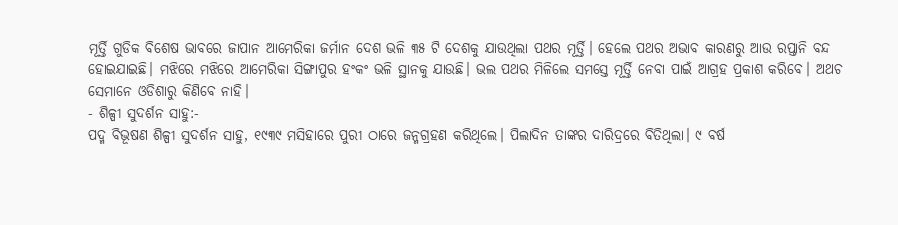ମୂର୍ତ୍ତି ଗୁଡିକ ବିଶେଷ ଭାବରେ ଜାପାନ ଆମେରିକା ଜର୍ମାନ ଦେଶ ଭଳି ୩୫ ଟି ଦେଶକୁ ଯାଉଥିଲା ପଥର ମୂର୍ତ୍ତି। ହେଲେ ପଥର ଅଭାବ କାରଣରୁ ଆଉ ରପ୍ତାନି ବନ୍ଦ ହୋଇଯାଇଛି। ମଝିରେ ମଝିରେ ଆମେରିକା ସିଙ୍ଗାପୁର ହଂକଂ ଭଳି ସ୍ଥାନକୁ ଯାଉଛି। ଭଲ ପଥର ମିଳିଲେ ସମସ୍ତେ ମୂର୍ତ୍ତି ନେବା ପାଇଁ ଆଗ୍ରହ ପ୍ରକାଶ କରିବେ। ଅଥଚ ସେମାନେ ଓଡିଶାରୁ କିଣିବେ ନାହି।
- ଶିଳ୍ପୀ ସୁଦର୍ଶନ ସାହୁ:-
ପଦ୍ମ ବିଭୂଷଣ ଶିଳ୍ପୀ ସୁଦର୍ଶନ ସାହୁ, ୧୯୩୯ ମସିହାରେ ପୁରୀ ଠାରେ ଜନ୍ମଗ୍ରହଣ କରିଥିଲେ। ପିଲାଦିନ ତାଙ୍କର ଦାରିଦ୍ରରେ ବିତିଥିଲା। ୯ ବର୍ଷ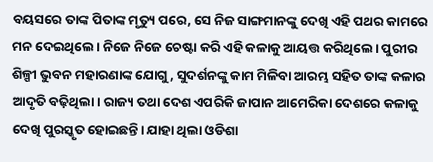ବୟସରେ ତାଙ୍କ ପିତାଙ୍କ ମୃତ୍ୟୁ ପରେ, ସେ ନିଜ ସାଙ୍ଗମାନଙ୍କୁ ଦେଖି ଏହି ପଥର କାମରେ ମନ ଦେଇଥିଲେ। ନିଜେ ନିଜେ ଚେଷ୍ଟା କରି ଏହି କଳାକୁ ଆୟତ୍ତ କରିଥିଲେ। ପୁରୀର ଶିଳ୍ପୀ ଭୁବନ ମହାରଣାଙ୍କ ଯୋଗୁ, ସୁଦର୍ଶନଙ୍କୁ କାମ ମିଳିବା ଆରମ୍ଭ ସହିତ ତାଙ୍କ କଳାର ଆଦୃତି ବଢ଼ିଥିଲା। ରାଜ୍ୟ ତଥା ଦେଶ ଏପରିକି ଜାପାନ ଆମେରିକା ଦେଶରେ କଳାକୁ ଦେଖି ପୁରସ୍କୃତ ହୋଇଛନ୍ତି। ଯାହା ଥିଲା ଓଡିଶା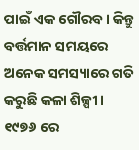ପାଇଁ ଏକ ଗୌରବ। କିନ୍ତୁ ବର୍ତ୍ତମାନ ସମୟରେ ଅନେକ ସମସ୍ୟାରେ ଗତି କରୁଛି କଳା ଶିଳ୍ପୀ। ୧୯୭୬ ରେ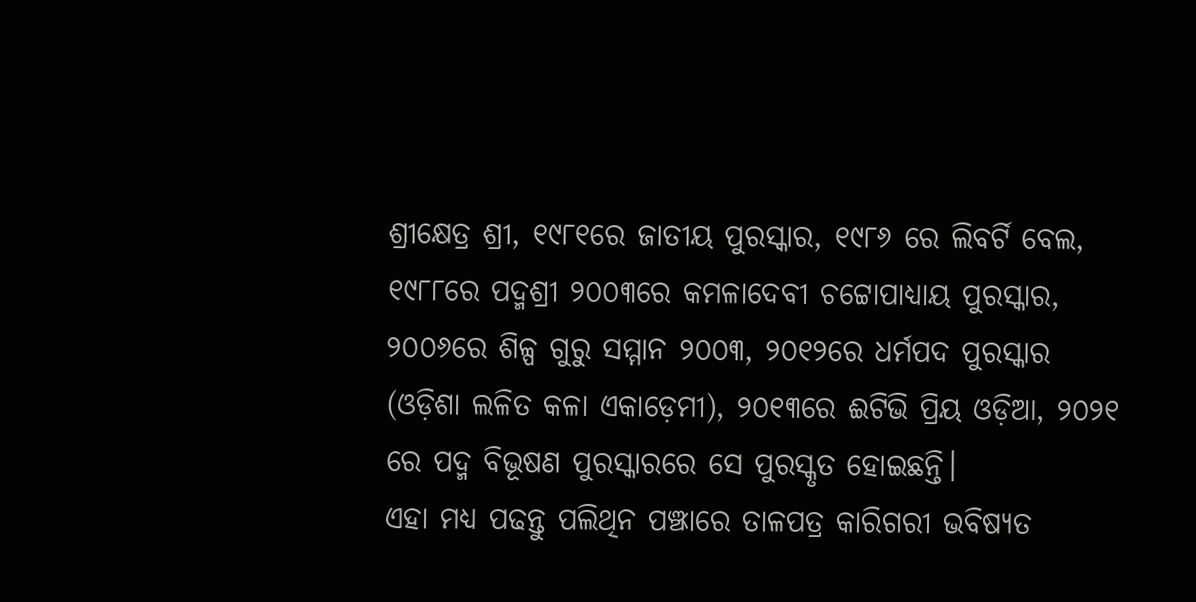ଶ୍ରୀକ୍ଷେତ୍ର ଶ୍ରୀ, ୧୯୮୧ରେ ଜାତୀୟ ପୁରସ୍କାର, ୧୯୮୬ ରେ ଲିବର୍ଟି ବେଲ, ୧୯୮୮ରେ ପଦ୍ମଶ୍ରୀ ୨୦୦୩ରେ କମଳାଦେବୀ ଚଟ୍ଟୋପାଧ୍ୟାୟ ପୁରସ୍କାର, ୨୦୦୬ରେ ଶିଳ୍ପ ଗୁରୁ ସମ୍ମାନ ୨୦୦୩, ୨୦୧୨ରେ ଧର୍ମପଦ ପୁରସ୍କାର (ଓଡ଼ିଶା ଲଳିତ କଳା ଏକାଡ଼େମୀ), ୨୦୧୩ରେ ଈଟିଭି ପ୍ରିୟ ଓଡ଼ିଆ, ୨୦୨୧ ରେ ପଦ୍ମ ବିଭୂଷଣ ପୁରସ୍କାରରେ ସେ ପୁରସ୍କୃତ ହୋଇଛନ୍ତି।
ଏହା ମଧ୍ୟ ପଢନ୍ତୁ ପଲିଥିନ ପଞ୍ଝାରେ ତାଳପତ୍ର କାରିଗରୀ ଭବିଷ୍ୟତ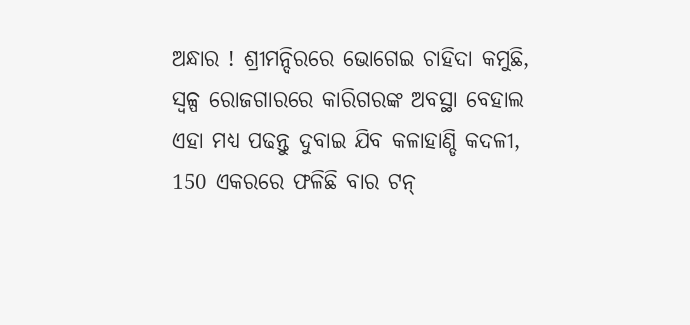ଅନ୍ଧାର ! ଶ୍ରୀମନ୍ଦିରରେ ଭୋଗେଇ ଚାହିଦା କମୁଛି, ସ୍ୱଳ୍ପ ରୋଜଗାରରେ କାରିଗରଙ୍କ ଅବସ୍ଥା ବେହାଲ
ଏହା ମଧ୍ୟ ପଢନ୍ତୁ ଦୁବାଇ ଯିବ କଳାହାଣ୍ଡି କଦଳୀ, 150 ଏକରରେ ଫଳିଛି ବାର ଟନ୍